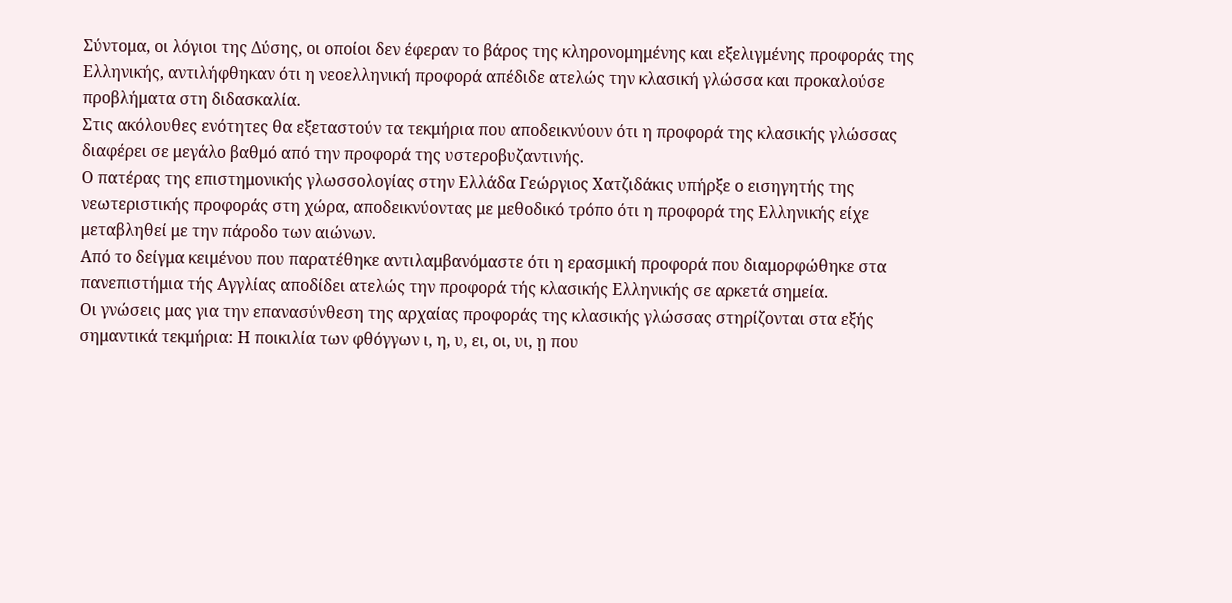Σύντομα, οι λόγιοι της Δύσης, οι οποίοι δεν έφεραν το βάρος της κληρονομημένης και εξελιγμένης προφοράς της Ελληνικής, αντιλήφθηκαν ότι η νεοελληνική προφορά απέδιδε ατελώς την κλασική γλώσσα και προκαλούσε προβλήματα στη διδασκαλία.
Στις ακόλουθες ενότητες θα εξεταστούν τα τεκμήρια που αποδεικνύουν ότι η προφορά της κλασικής γλώσσας διαφέρει σε μεγάλο βαθμό από την προφορά της υστεροβυζαντινής.
Ο πατέρας της επιστημονικής γλωσσολογίας στην Ελλάδα Γεώργιος Χατζιδάκις υπήρξε ο εισηγητής της νεωτεριστικής προφοράς στη χώρα, αποδεικνύοντας με μεθοδικό τρόπο ότι η προφορά της Ελληνικής είχε μεταβληθεί με την πάροδο των αιώνων.
Από το δείγμα κειμένου που παρατέθηκε αντιλαμβανόμαστε ότι η ερασμική προφορά που διαμορφώθηκε στα πανεπιστήμια τής Αγγλίας αποδίδει ατελώς την προφορά τής κλασικής Ελληνικής σε αρκετά σημεία.
Οι γνώσεις μας για την επανασύνθεση της αρχαίας προφοράς της κλασικής γλώσσας στηρίζονται στα εξής σημαντικά τεκμήρια: Η ποικιλία των φθόγγων ι, η, υ, ει, οι, υι, ῃ που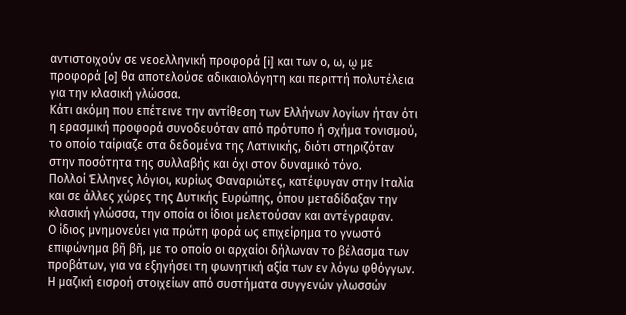αντιστοιχούν σε νεοελληνική προφορά [i] και των ο, ω, ῳ με προφορά [o] θα αποτελούσε αδικαιολόγητη και περιττή πολυτέλεια για την κλασική γλώσσα.
Κάτι ακόμη που επέτεινε την αντίθεση των Ελλήνων λογίων ήταν ότι η ερασμική προφορά συνοδευόταν από πρότυπο ή σχήμα τονισμού, το οποίο ταίριαζε στα δεδομένα της Λατινικής, διότι στηριζόταν στην ποσότητα της συλλαβής και όχι στον δυναμικό τόνο.
Πολλοί Έλληνες λόγιοι, κυρίως Φαναριώτες, κατέφυγαν στην Ιταλία και σε άλλες χώρες της Δυτικής Ευρώπης, όπου μεταδίδαξαν την κλασική γλώσσα, την οποία οι ίδιοι μελετούσαν και αντέγραφαν.
Ο ίδιος μνημονεύει για πρώτη φορά ως επιχείρημα το γνωστό επιφώνημα βῆ βῆ, με το οποίο οι αρχαίοι δήλωναν το βέλασμα των προβάτων, για να εξηγήσει τη φωνητική αξία των εν λόγω φθόγγων.
Η μαζική εισροή στοιχείων από συστήματα συγγενών γλωσσών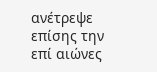ανέτρεψε επίσης την επί αιώνες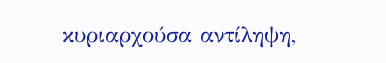κυριαρχούσα αντίληψη,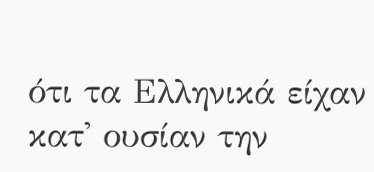ότι τα Ελληνικά είχαν κατ' ουσίαν την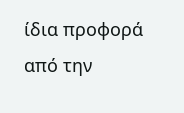ίδια προφορά από την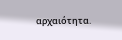αρχαιότητα.